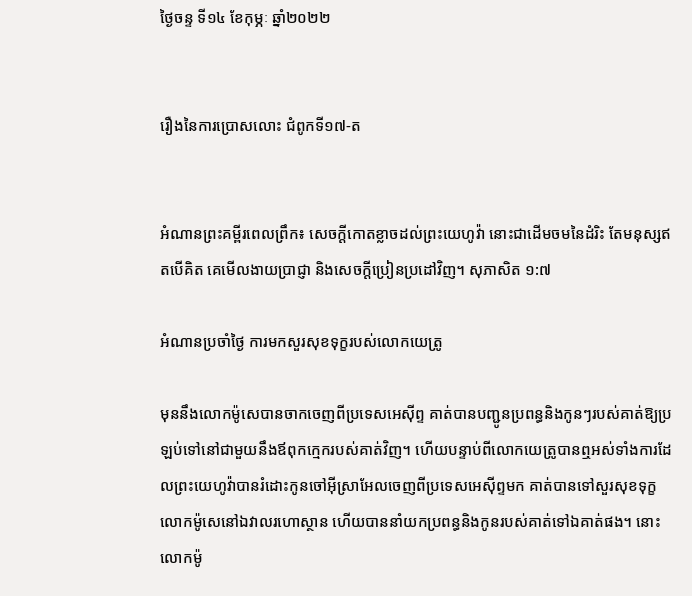ថ្ងៃចន្ទ ទី១៤ ខែកុម្ភៈ ឆ្នាំ២០២២


រឿងនៃការប្រោសលោះ ជំពូកទី១៧-ត


អំណានព្រះគម្ពីរពេលព្រឹក៖ សេចក្តីកោតខ្លាចដល់ព្រះយេហូវ៉ា នោះជាដើមចមនៃដំរិះ តែមនុស្សឥតបើគិត គេមើលងាយប្រាជ្ញា និងសេចក្តីប្រៀនប្រដៅវិញ។ សុភាសិត ១:៧

អំណានប្រចាំថ្ងៃ ការមកសួរសុខទុក្ខរបស់លោកយេត្រូ

មុននឹងលោកម៉ូសេបានចាកចេញពីប្រទេសអេស៊ីព្ទ គាត់បានបញ្ជូនប្រពន្ធនិងកូនៗរបស់គាត់ឱ្យប្រឡប់ទៅនៅជាមួយនឹងឪពុកក្មេករបស់គាត់វិញ។ ហើយបន្ទាប់ពីលោកយេត្រូបានឮអស់ទាំងការដែលព្រះយេហូវ៉ាបានរំដោះកូនចៅអ៊ីស្រាអែលចេញពីប្រទេសអេស៊ីព្ទមក គាត់បានទៅសួរសុខទុក្ខលោកម៉ូសេនៅឯវាលរហោស្ថាន ហើយបាននាំយកប្រពន្ធនិងកូនរបស់គាត់ទៅឯគាត់ផង។ នោះលោកម៉ូ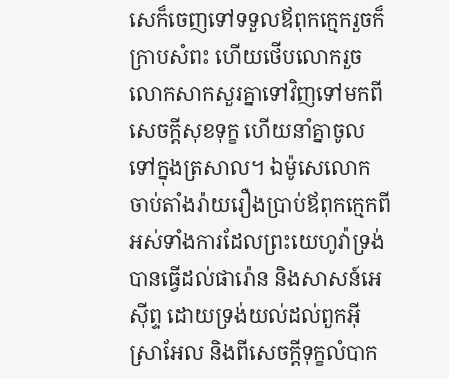សេក៏ចេញទៅទទួលឪពុកក្មេករួចក៏ក្រាបសំពះ ហើយថើបលោករួចលោកសាកសួរគ្នាទៅវិញទៅមកពីសេចក្តីសុខទុក្ខ ហើយនាំគ្នាចូលទៅក្នុងត្រសាល។ ឯម៉ូសេលោក ចាប់តាំងរ៉ាយរឿងប្រាប់ឪពុកក្មេកពីអស់ទាំងការដែលព្រះយេហូវ៉ាទ្រង់បានធ្វើដល់ផារ៉ោន និងសាសន៍អេស៊ីព្ទ ដោយទ្រង់យល់ដល់ពួកអ៊ីស្រាអែល និងពីសេចក្តីទុក្ខលំបាក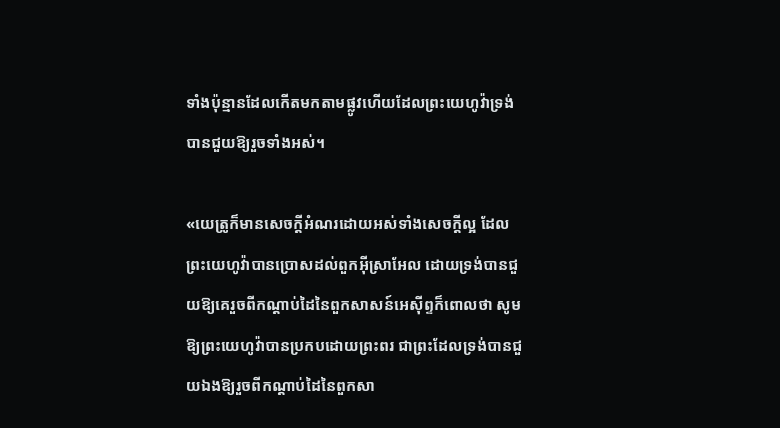ទាំងប៉ុន្មានដែលកើតមកតាមផ្លូវហើយដែលព្រះយេហូវ៉ាទ្រង់បានជួយឱ្យរួចទាំងអស់។

«យេត្រូក៏មានសេចក្តីអំណរដោយអស់ទាំងសេចក្តីល្អ ដែលព្រះយេហូវ៉ាបានប្រោសដល់ពួកអ៊ីស្រាអែល ដោយទ្រង់បានជួយឱ្យគេរួចពីកណ្តាប់ដៃនៃពួកសាសន៍អេស៊ីព្ទក៏ពោលថា សូមឱ្យព្រះយេហូវ៉ាបានប្រកបដោយព្រះពរ ជាព្រះដែលទ្រង់បានជួយឯងឱ្យរួចពីកណ្តាប់ដៃនៃពួកសា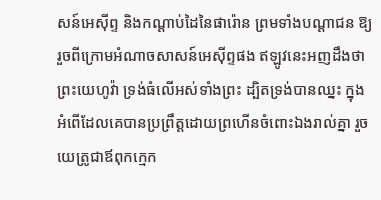សន៍អេស៊ីព្ទ និងកណ្តាប់ដៃនៃផារ៉ោន ព្រមទាំងបណ្តាជន ឱ្យរួចពីក្រោមអំណាចសាសន៍អេស៊ីព្ទផង ឥឡូវនេះអញដឹងថាព្រះយេហូវ៉ា ទ្រង់ធំលើអស់ទាំងព្រះ ដ្បិតទ្រង់បានឈ្នះ ក្នុងអំពើដែលគេបានប្រព្រឹត្តដោយព្រហើនចំពោះឯងរាល់គ្នា រួចយេត្រូជាឪពុកក្មេក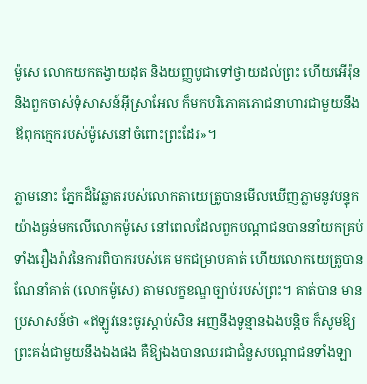ម៉ូសេ លោកយកតង្វាយដុត និងយញ្ញបូជាទៅថ្វាយដល់ព្រះ ហើយអើរ៉ុននិងពួកចាស់ទុំសាសន៍អ៊ីស្រាអែល ក៏មកបរិភោគភោជនាហារជាមួយនឹងឪពុកក្មេករបស់ម៉ូសេនៅចំពោះព្រះដែរ»។

ភ្លាមនោះ ភ្នែកដ៏វៃឆ្លាតរបស់លោកតាយេត្រូបានមើលឃើញភ្លាមនូវបន្ទុកយ៉ាងធ្ងន់មកលើលោកម៉ូសេ នៅពេលដែលពួកបណ្តាជនបាននាំយកគ្រប់ទាំងរឿងរ៉ាវនៃការពិបាករបស់គេ មកជម្រាបគាត់ ហើយលោកយេត្រូបានណែនាំគាត់ (លោកម៉ូសេ) តាមលក្ខខណ្ឌច្បាប់របស់ព្រះ។ គាត់បាន មានប្រសាសន៍ថា «ឥឡូវនេះចូរស្តាប់សិន អញនឹងទូន្មានឯងបន្តិច ក៏សូមឱ្យព្រះគង់ជាមួយនឹងឯងផង គឺឱ្យឯងបានឈរជាជំនួសបណ្តាជនទាំងឡា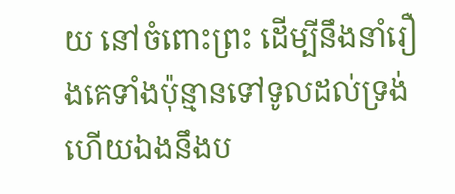យ នៅចំពោះព្រះ ដើម្បីនឹងនាំរឿងគេទាំងប៉ុន្មានទៅទូលដល់ទ្រង់ ហើយឯងនឹងប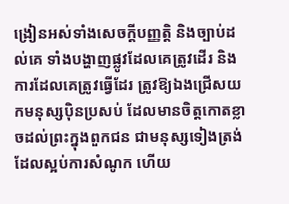ង្រៀនអស់ទាំងសេចក្តីបញ្ញតិ្ត និងច្បាប់ដល់គេ ទាំងបង្ហាញផ្លូវដែលគេត្រូវដើរ និងការដែលគេត្រូវធ្វើដែរ ត្រូវឱ្យឯងជ្រើសយកមនុស្សប៉ិនប្រសប់ ដែលមានចិត្តកោតខ្លាចដល់ព្រះក្នុងពួកជន ជាមនុស្សទៀងត្រង់ ដែលស្អប់ការសំណូក ហើយ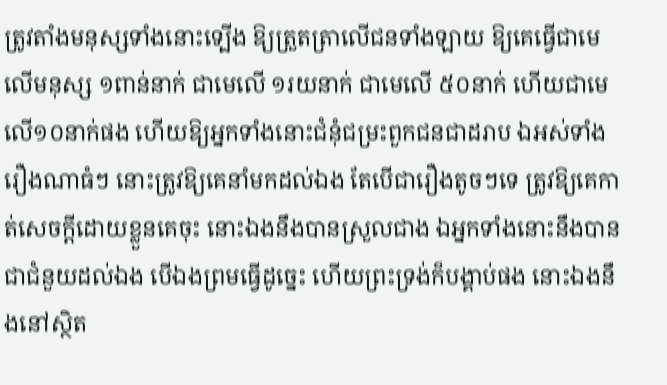ត្រូវតាំងមនុស្សទាំងនោះទ្បើង ឱ្យត្រួតត្រាលើជនទាំងឡាយ ឱ្យគេធ្វើជាមេលើមនុស្ស ១ពាន់នាក់ ជាមេលើ ១រយនាក់ ជាមេលើ ៥០នាក់ ហើយជាមេលើ១០នាក់ផង ហើយឱ្យអ្នកទាំងនោះជំនុំជម្រះពួកជនជាដរាប ឯអស់ទាំងរឿងណាធំៗ នោះត្រូវឱ្យគេនាំមកដល់ឯង តែបើជារឿងតូចៗទេ ត្រូវឱ្យគេកាត់សេចក្តីដោយខ្លួនគេចុះ នោះឯងនឹងបានស្រួលជាង ឯអ្នកទាំងនោះនឹងបានជាជំនួយដល់ឯង បើឯងព្រមធ្វើដូច្នេះ ហើយព្រះទ្រង់ក៏បង្គាប់ផង នោះឯងនឹងនៅស្ថិត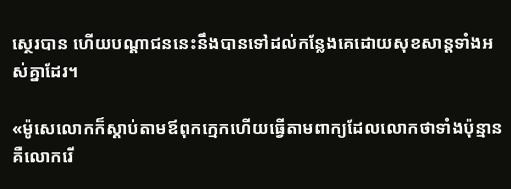ស្ថេរបាន ហើយបណ្តាជននេះនឹងបានទៅដល់កន្លែងគេដោយសុខសាន្តទាំងអស់គ្នាដែរ។

«ម៉ូសេលោកក៏ស្តាប់តាមឪពុកក្មេកហើយធ្វើតាមពាក្យដែលលោកថាទាំងប៉ុន្មាន គឺលោករើ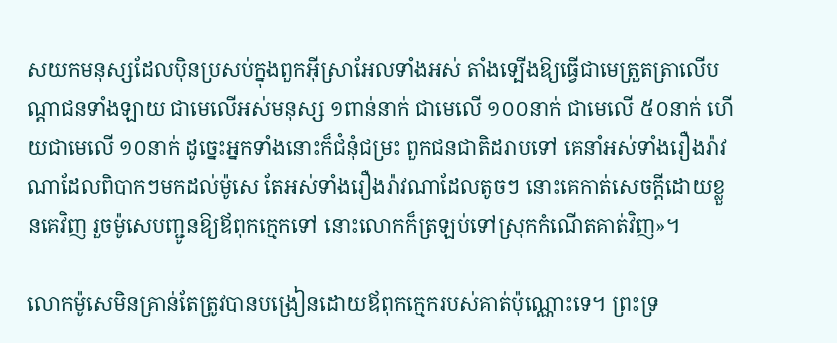សយកមនុស្សដែលប៉ិនប្រសប់ក្នុងពួកអ៊ីស្រាអែលទាំងអស់ តាំងទ្បើងឱ្យធ្វើជាមេត្រួតត្រាលើបណ្តាជនទាំងឡាយ ជាមេលើអស់មនុស្ស ១ពាន់នាក់ ជាមេលើ ១០០នាក់ ជាមេលើ ៥០នាក់ ហើយជាមេលើ ១០នាក់ ដូច្នេះអ្នកទាំងនោះក៏ជំនុំជម្រះ ពួកជនជាតិដរាបទៅ គេនាំអស់ទាំងរឿងរ៉ាវណាដែលពិបាកៗមកដល់ម៉ូសេ តែអស់ទាំងរឿងរ៉ាវណាដែលតូចៗ នោះគេកាត់សេចក្តីដោយខ្លួនគេវិញ រួចម៉ូសេបញ្ជូនឱ្យឪពុកក្មេកទៅ នោះលោកក៏ត្រឡប់ទៅស្រុកកំណើតគាត់វិញ»។

លោកម៉ូសេមិនគ្រាន់តែត្រូវបានបង្រៀនដោយឪពុកក្មេករបស់គាត់ប៉ុណ្ណោះទេ។ ព្រះទ្រ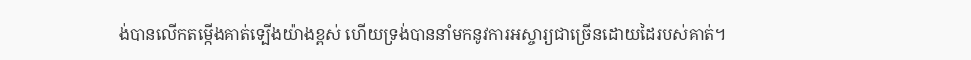ង់បានលើកតម្កើងគាត់ទ្បើងយ៉ាងខ្ពស់ ហើយទ្រង់បាននាំមកនូវការអស្ចារ្យជាច្រើនដោយដៃរបស់គាត់។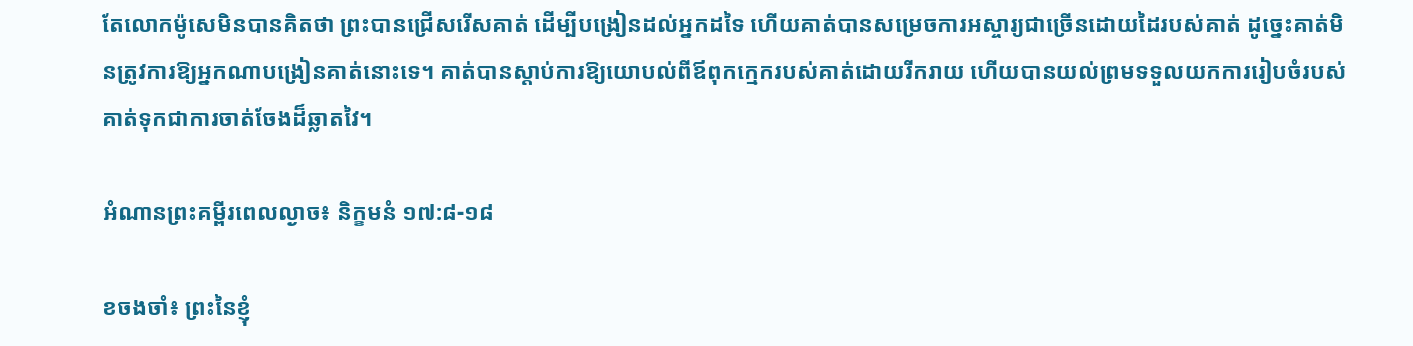តែលោកម៉ូសេមិនបានគិតថា ព្រះបានជ្រើសរើសគាត់ ដើម្បីបង្រៀនដល់អ្នកដទៃ ហើយគាត់បានសម្រេចការអស្ចារ្យជាច្រើនដោយដៃរបស់គាត់ ដូច្នេះគាត់មិនត្រូវការឱ្យអ្នកណាបង្រៀនគាត់នោះទេ។ គាត់បានស្តាប់ការឱ្យយោបល់ពីឪពុកក្មេករបស់គាត់ដោយរីករាយ ហើយបានយល់ព្រមទទួលយកការរៀបចំរបស់គាត់ទុកជាការចាត់ចែងដ៏ឆ្លាតវៃ។

អំណានព្រះគម្ពីរពេលល្ងាច៖ និក្ខមនំ ១៧:៨-១៨

ខចងចាំ៖ ព្រះនៃខ្ញុំ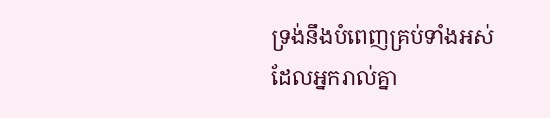ទ្រង់នឹងបំពេញគ្រប់ទាំងអស់ ដែលអ្នករាល់គ្នា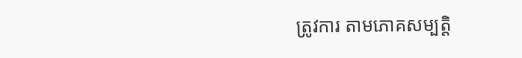ត្រូវការ តាមភោគសម្បត្តិ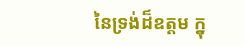នៃទ្រង់ដ៏ឧត្តម ក្នុ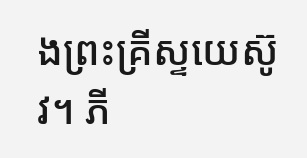ងព្រះគ្រីស្ទយេស៊ូវ។ ភី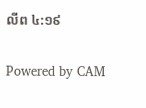លីព ៤:១៩

Powered by CAM